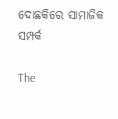ଦୋଛକିରେ ସାମାଜିକ ସମ୍ପର୍କ

The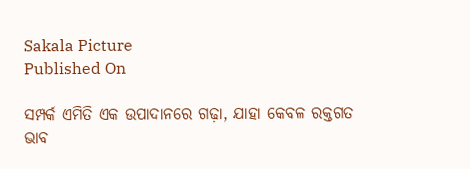Sakala Picture
Published On

ସମ୍ପର୍କ ଏମିତି ଏକ ଉପାଦାନରେ ଗଢ଼ା, ଯାହା କେବଳ ରକ୍ତଗତ ଭାବ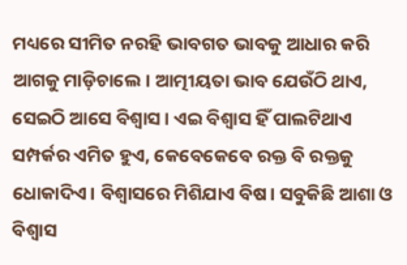ମଧ୍ୟରେ ସୀମିତ ନରହି ଭାବଗତ ଭାବକୁ ଆଧାର କରି ଆଗକୁ ମାଡ଼ିଚାଲେ। ଆତ୍ମୀୟତା ଭାବ ଯେଉଁଠି ଥାଏ, ସେଇଠି ଆସେ ବିଶ୍ୱାସ। ଏଇ ବିଶ୍ୱାସ ହିଁ ପାଲଟିଥାଏ ସମ୍ପର୍କର ଏମିତ ହୁଏ, କେବେକେବେ ରକ୍ତ ବି ରକ୍ତକୁ ଧୋକାଦିଏ। ବିଶ୍ୱାସରେ ମିଶିଯାଏ ବିଷ। ସବୁକିଛି ଆଶା ଓ ବିଶ୍ୱାସ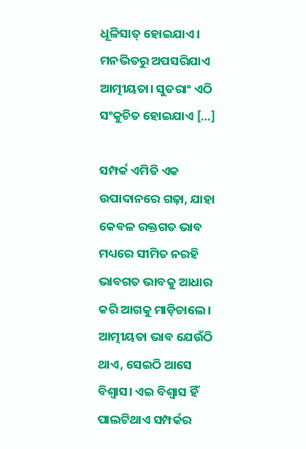ଧୂଳିସାତ୍‌‌ ହୋଇଯାଏ। ମନଭିତରୁ ଅପସରିଯାଏ ଆତ୍ମୀୟତା। ସୁତରାଂ ଏଠି ସଂକୁଚିତ ହୋଇଯାଏ […]

ସମ୍ପର୍କ ଏମିତି ଏକ ଉପାଦାନରେ ଗଢ଼ା, ଯାହା କେବଳ ରକ୍ତଗତ ଭାବ ମଧ୍ୟରେ ସୀମିତ ନରହି ଭାବଗତ ଭାବକୁ ଆଧାର କରି ଆଗକୁ ମାଡ଼ିଚାଲେ। ଆତ୍ମୀୟତା ଭାବ ଯେଉଁଠି ଥାଏ, ସେଇଠି ଆସେ ବିଶ୍ୱାସ। ଏଇ ବିଶ୍ୱାସ ହିଁ ପାଲଟିଥାଏ ସମ୍ପର୍କର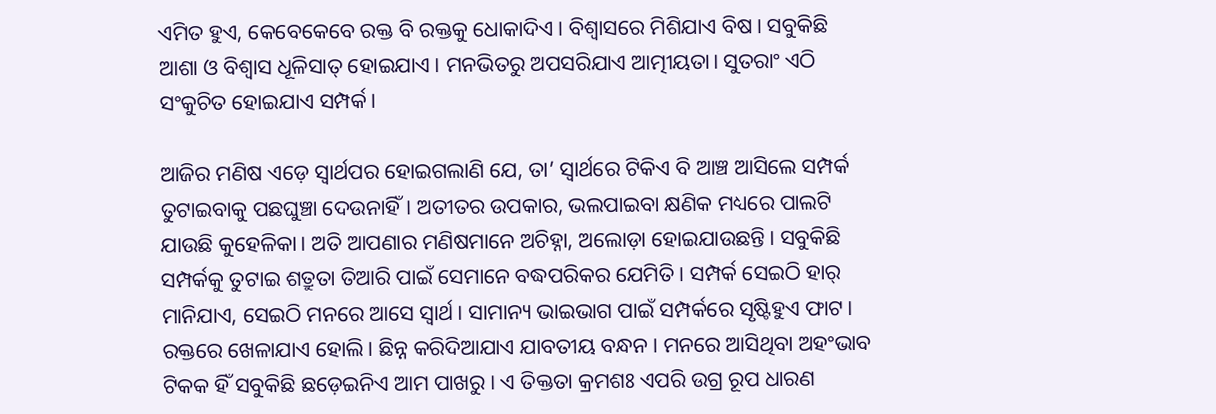ଏମିତ ହୁଏ, କେବେକେବେ ରକ୍ତ ବି ରକ୍ତକୁ ଧୋକାଦିଏ। ବିଶ୍ୱାସରେ ମିଶିଯାଏ ବିଷ। ସବୁକିଛି ଆଶା ଓ ବିଶ୍ୱାସ ଧୂଳିସାତ୍‌‌ ହୋଇଯାଏ। ମନଭିତରୁ ଅପସରିଯାଏ ଆତ୍ମୀୟତା। ସୁତରାଂ ଏଠି ସଂକୁଚିତ ହୋଇଯାଏ ସମ୍ପର୍କ।

ଆଜିର ମଣିଷ ଏଡ଼େ ସ୍ୱାର୍ଥପର ହୋଇଗଲାଣି ଯେ, ତା’ ସ୍ୱାର୍ଥରେ ଟିକିଏ ବି ଆଞ୍ଚ ଆସିଲେ ସମ୍ପର୍କ ତୁଟାଇବାକୁ ପଛଘୁଞ୍ଚା ଦେଉନାହିଁ। ଅତୀତର ଉପକାର, ଭଲପାଇବା କ୍ଷଣିକ ମଧ୍ୟରେ ପାଲଟି ଯାଉଛି କୁହେଳିକା। ଅତି ଆପଣାର ମଣିଷମାନେ ଅଚିହ୍ନା, ଅଲୋଡ଼ା ହୋଇଯାଉଛନ୍ତି। ସବୁକିଛି ସମ୍ପର୍କକୁ ତୁଟାଇ ଶତ୍ରୁତା ତିଆରି ପାଇଁ ସେମାନେ ବଦ୍ଧପରିକର ଯେମିତି। ସମ୍ପର୍କ ସେଇଠି ହାର୍‌‌ ମାନିଯାଏ, ସେଇଠି ମନରେ ଆସେ ସ୍ୱାର୍ଥ। ସାମାନ୍ୟ ଭାଇଭାଗ ପାଇଁ ସମ୍ପର୍କରେ ସୃଷ୍ଟିହୁଏ ଫାଟ। ରକ୍ତରେ ଖେଳାଯାଏ ହୋଲି। ଛିନ୍ନ କରିଦିଆଯାଏ ଯାବତୀୟ ବନ୍ଧନ। ମନରେ ଆସିଥିବା ଅହଂଭାବ ଟିକକ ହିଁ ସବୁକିଛି ଛଡ଼େଇନିଏ ଆମ ପାଖରୁ। ଏ ତିକ୍ତତା କ୍ରମଶଃ ଏପରି ଉଗ୍ର ରୂପ ଧାରଣ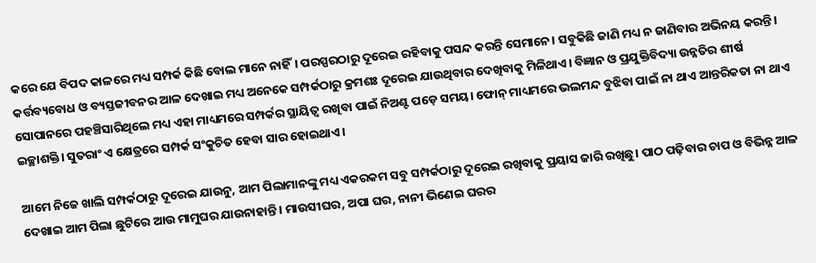କରେ ଯେ ବିପଦ କାଳରେ ମଧ୍ୟ ସମ୍ପର୍କ କିଛି ବୋଲ ମାନେ ନାହିଁ। ପରସ୍ପରଠାରୁ ଦୂରେଇ ରହିବାକୁ ପସନ୍ଦ କରନ୍ତି ସେମାନେ। ସବୁକିଛି ଜାଣି ମଧ୍ୟ ନ ଜାଣିବାର ଅଭିନୟ କରନ୍ତି। କର୍ତ୍ତବ୍ୟବୋଧ ଓ ବ୍ୟସ୍ତଜୀବନର ଆଳ ଦେଖାଇ ମଧ୍ୟ ଅନେକେ ସମ୍ପର୍କଠାରୁ କ୍ରମଶଃ ଦୂରେଇ ଯାଉଥିବାର ଦେଖିବାକୁ ମିଳିଥାଏ। ବିଜ୍ଞାନ ଓ ପ୍ରଯୁକ୍ତିବିଦ୍ୟା ଉନ୍ନତିର ଶୀର୍ଷ ସୋପାନରେ ପହଞ୍ଚିସାରିଥିଲେ ମଧ୍ୟ ଏହା ମାଧ୍ୟମରେ ସମ୍ପର୍କର ସ୍ଥାୟିତ୍ୱ ରଖିବା ପାଇଁ ନିଅଣ୍ଟ ପଡ଼େ ସମୟ। ଫୋନ୍‌‌ ମାଧ୍ୟମରେ ଭଲମନ୍ଦ ବୁଝିବା ପାଇଁ ନା ଥାଏ ଆନ୍ତରିକତା ନା ଥାଏ ଇଚ୍ଛାଶକ୍ତି। ସୁତରାଂ ଏ କ୍ଷେତ୍ରରେ ସମ୍ପର୍କ ସଂକୁଚିତ ହେବା ସାର ହୋଇଥାଏ।

ଆମେ ନିଜେ ଖାଲି ସମ୍ପର୍କଠାରୁ ଦୂରେଇ ଯାଉନୁ, ଆମ ପିଲାମାନଙ୍କୁ ମଧ୍ୟ ଏକରକମ ସବୁ ସମ୍ପର୍କଠାରୁ ଦୂରେଇ ରଖିବାକୁ ପ୍ରୟାସ ଜାରି ରଖିଛୁ। ପାଠ ପଢ଼ିବାର ଚାପ ଓ ବିଭିନ୍ନ ଆଳ ଦେଖାଇ ଆମ ପିଲା ଛୁଟିରେ ଆଉ ମାମୁଘର ଯାଉନାହାନ୍ତି। ମାଉସୀଘର, ଅପା ଘର, ନାନୀ ଭିଣେଇ ଘରର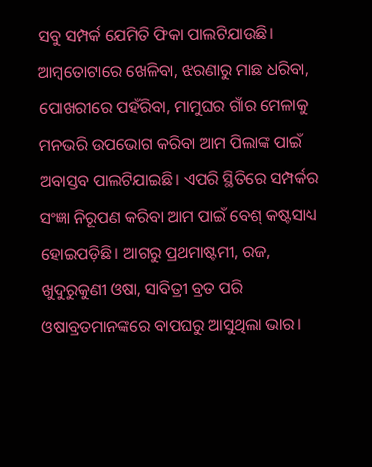ସବୁ ସମ୍ପର୍କ ଯେମିତି ଫିକା ପାଲଟିଯାଉଛି। ଆମ୍ୱତୋଟାରେ ଖେଳିବା, ଝରଣାରୁ ମାଛ ଧରିବା, ପୋଖରୀରେ ପହଁରିବା, ମାମୁଘର ଗାଁର ମେଳାକୁ ମନଭରି ଉପଭୋଗ କରିବା ଆମ ପିଲାଙ୍କ ପାଇଁ ଅବାସ୍ତବ ପାଲଟିଯାଇଛି। ଏପରି ସ୍ଥିତିରେ ସମ୍ପର୍କର ସଂଜ୍ଞା ନିରୂପଣ କରିବା ଆମ ପାଇଁ ବେଶ୍‌‌ କଷ୍ଟସାଧ୍ୟ ହୋଇପଡ଼ିଛି। ଆଗରୁ ପ୍ରଥମାଷ୍ଟମୀ, ରଜ, ଖୁଦୁରୁକୁଣୀ ଓଷା, ସାବିତ୍ରୀ ବ୍ରତ ପରି ଓଷାବ୍ରତମାନଙ୍କରେ ବାପଘରୁ ଆସୁଥିଲା ଭାର।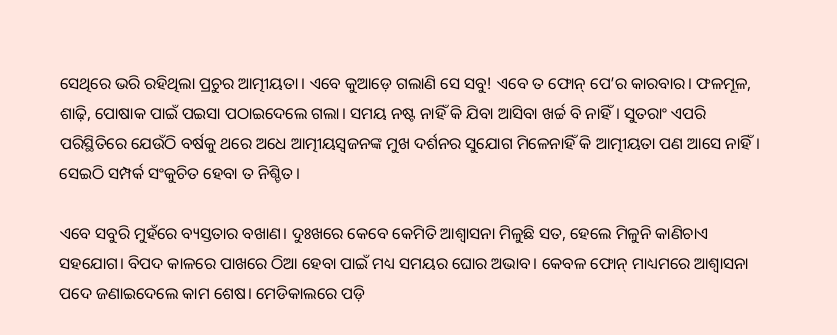ସେଥିରେ ଭରି ରହିଥିଲା ପ୍ରଚୁର ଆତ୍ମୀୟତା। ଏବେ କୁଆଡ଼େ ଗଲାଣି ସେ ସବୁ! ଏବେ ତ ଫୋନ୍‌‌ ପେ’ର କାରବାର। ଫଳମୂଳ, ଶାଢ଼ି, ପୋଷାକ ପାଇଁ ପଇସା ପଠାଇଦେଲେ ଗଲା। ସମୟ ନଷ୍ଟ ନାହିଁ କି ଯିବା ଆସିବା ଖର୍ଚ୍ଚ ବି ନାହିଁ। ସୁତରାଂ ଏପରି ପରିସ୍ଥିତିରେ ଯେଉଁଠି ବର୍ଷକୁ ଥରେ ଅଧେ ଆତ୍ମୀୟସ୍ୱଜନଙ୍କ ମୁଖ ଦର୍ଶନର ସୁଯୋଗ ମିଳେନାହିଁ କି ଆତ୍ମୀୟତା ପଣ ଆସେ ନାହିଁ। ସେଇଠି ସମ୍ପର୍କ ସଂକୁଚିତ ହେବା ତ ନିଶ୍ଚିତ।

ଏବେ ସବୁରି ମୁହଁରେ ବ୍ୟସ୍ତତାର ବଖାଣ। ଦୁଃଖରେ କେବେ କେମିତି ଆଶ୍ୱାସନା ମିଳୁଛି ସତ, ହେଲେ ମିଳୁନି କାଣିଚାଏ ସହଯୋଗ। ବିପଦ କାଳରେ ପାଖରେ ଠିଆ ହେବା ପାଇଁ ମଧ୍ୟ ସମୟର ଘୋର ଅଭାବ। କେବଳ ଫୋନ୍‌‌ ମାଧ୍ୟମରେ ଆଶ୍ୱାସନା ପଦେ ଜଣାଇଦେଲେ କାମ ଶେଷ। ମେଡିକାଲରେ ପଡ଼ି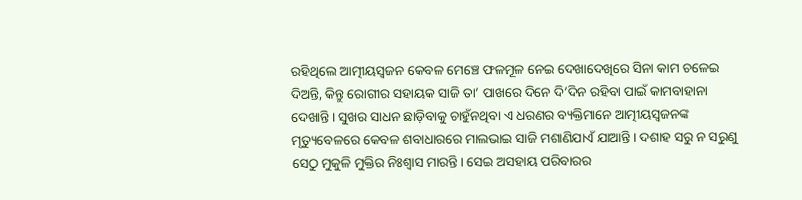ରହିଥିଲେ ଆତ୍ମୀୟସ୍ୱଜନ କେବଳ ମେଞ୍ଚେ ଫଳମୂଳ ନେଇ ଦେଖାଦେଖିରେ ସିନା କାମ ଚଳେଇ ଦିଅନ୍ତି, କିନ୍ତୁ ରୋଗୀର ସହାୟକ ସାଜି ତା’ ପାଖରେ ଦିନେ ଦି’ଦିନ ରହିବା ପାଇଁ କାମବାହାନା ଦେଖାନ୍ତି। ସୁଖର ସାଧନ ଛାଡ଼ିବାକୁ ଚାହୁଁନଥିବା ଏ ଧରଣର ବ୍ୟକ୍ତିମାନେ ଆତ୍ମୀୟସ୍ୱଜନଙ୍କ ମୃତ୍ୟୁବେଳରେ କେବଳ ଶବାଧାରରେ ମାଲଭାଇ ସାଜି ମଶାଣିଯାଏଁ ଯାଆନ୍ତି। ଦଶାହ ସରୁ ନ ସରୁଣୁ ସେଠୁ ମୁକୁଳି ମୁକ୍ତିର ନିଃଶ୍ୱାସ ମାରନ୍ତି। ସେଇ ଅସହାୟ ପରିବାରର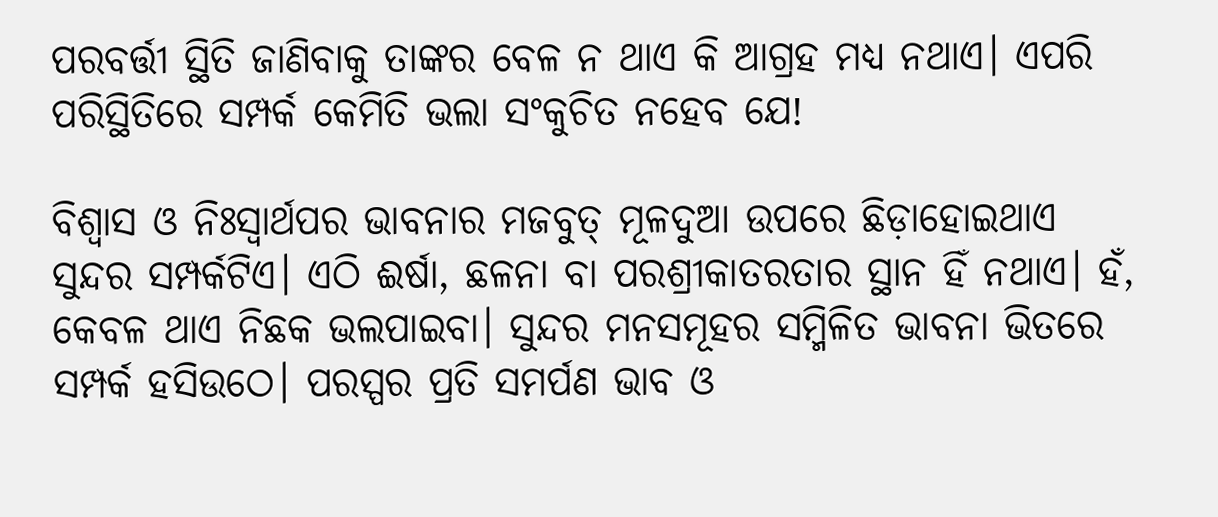ପରବର୍ତ୍ତୀ ସ୍ଥିତି ଜାଣିବାକୁ ତାଙ୍କର ବେଳ ନ ଥାଏ କି ଆଗ୍ରହ ମଧ୍ୟ ନଥାଏ। ଏପରି ପରିସ୍ଥିତିରେ ସମ୍ପର୍କ କେମିତି ଭଲା ସଂକୁଚିତ ନହେବ ଯେ!

ବିଶ୍ୱାସ ଓ ନିଃସ୍ୱାର୍ଥପର ଭାବନାର ମଜବୁତ୍‌‌ ମୂଳଦୁଆ ଉପରେ ଛିଡ଼ାହୋଇଥାଏ ସୁନ୍ଦର ସମ୍ପର୍କଟିଏ। ଏଠି ଈର୍ଷା, ଛଳନା ବା ପରଶ୍ରୀକାତରତାର ସ୍ଥାନ ହିଁ ନଥାଏ। ହଁ, କେବଳ ଥାଏ ନିଛକ ଭଲପାଇବା। ସୁନ୍ଦର ମନସମୂହର ସମ୍ମିଳିତ ଭାବନା ଭିତରେ ସମ୍ପର୍କ ହସିଉଠେ। ପରସ୍ପର ପ୍ରତି ସମର୍ପଣ ଭାବ ଓ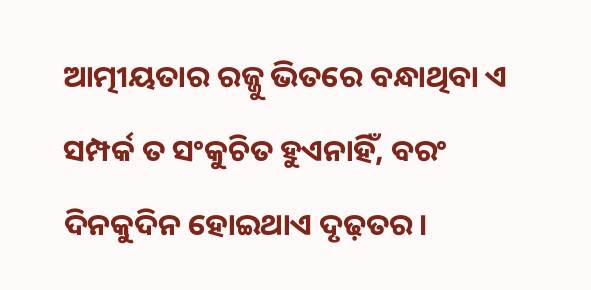ଆତ୍ମୀୟତାର ରଜ୍ଜୁ ଭିତରେ ବନ୍ଧାଥିବା ଏ ସମ୍ପର୍କ ତ ସଂକୁଚିତ ହୁଏନାହିଁ, ବରଂ ଦିନକୁଦିନ ହୋଇଥାଏ ଦୃଢ଼ତର।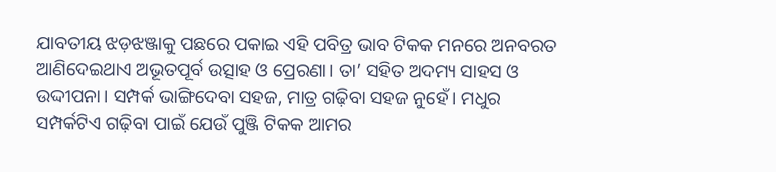ଯାବତୀୟ ଝଡ଼ଝଞ୍ଜାକୁ ପଛରେ ପକାଇ ଏହି ପବିତ୍ର ଭାବ ଟିକକ ମନରେ ଅନବରତ ଆଣିଦେଇଥାଏ ଅଭୂତପୂର୍ବ ଉତ୍ସାହ ଓ ପ୍ରେରଣା। ତା’ ସହିତ ଅଦମ୍ୟ ସାହସ ଓ ଉଦ୍ଦୀପନା। ସମ୍ପର୍କ ଭାଙ୍ଗିଦେବା ସହଜ, ମାତ୍ର ଗଢ଼ିବା ସହଜ ନୁହେଁ। ମଧୁର ସମ୍ପର୍କଟିଏ ଗଢ଼ିବା ପାଇଁ ଯେଉଁ ପୁଞ୍ଜି ଟିକକ ଆମର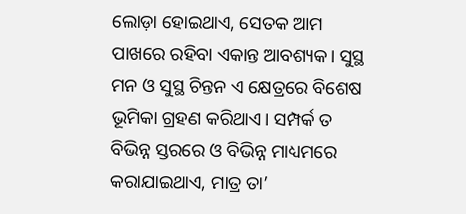ଲୋଡ଼ା ହୋଇଥାଏ, ସେତକ ଆମ ପାଖରେ ରହିବା ଏକାନ୍ତ ଆବଶ୍ୟକ। ସୁସ୍ଥ ମନ ଓ ସୁସ୍ଥ ଚିନ୍ତନ ଏ କ୍ଷେତ୍ରରେ ବିଶେଷ ଭୂମିକା ଗ୍ରହଣ କରିଥାଏ। ସମ୍ପର୍କ ତ ବିଭିନ୍ନ ସ୍ତରରେ ଓ ବିଭିନ୍ନ ମାଧ୍ୟମରେ କରାଯାଇଥାଏ, ମାତ୍ର ତା’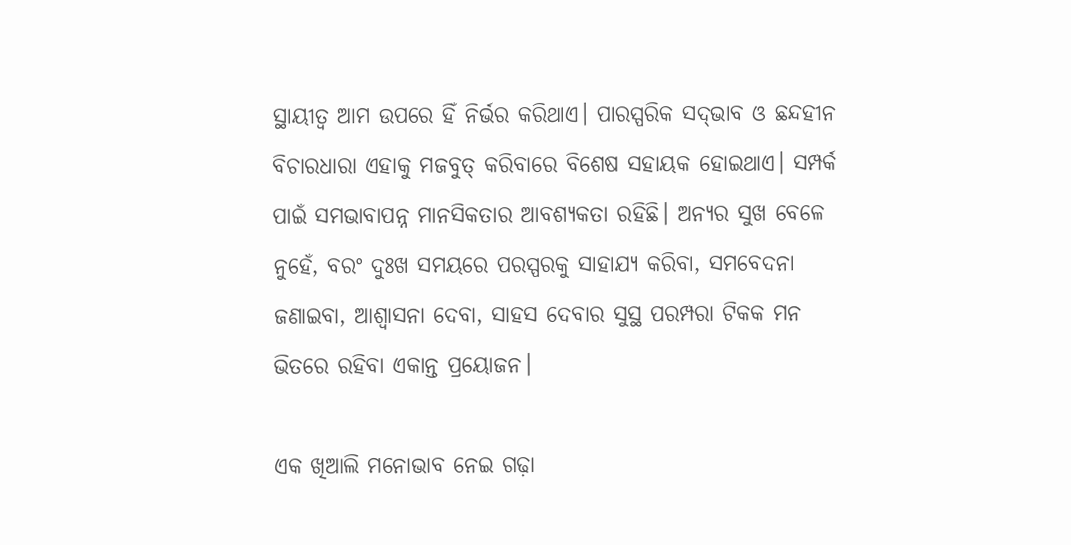ସ୍ଥାୟୀତ୍ୱ ଆମ ଉପରେ ହିଁ ନିର୍ଭର କରିଥାଏ। ପାରସ୍ପରିକ ସଦ୍‌‌ଭାବ ଓ ଛନ୍ଦହୀନ ବିଚାରଧାରା ଏହାକୁ ମଜବୁତ୍‌‌ କରିବାରେ ବିଶେଷ ସହାୟକ ହୋଇଥାଏ। ସମ୍ପର୍କ ପାଇଁ ସମଭାବାପନ୍ନ ମାନସିକତାର ଆବଶ୍ୟକତା ରହିଛି। ଅନ୍ୟର ସୁଖ ବେଳେ ନୁହେଁ, ବରଂ ଦୁଃଖ ସମୟରେ ପରସ୍ପରକୁ ସାହାଯ୍ୟ କରିବା, ସମବେଦନା ଜଣାଇବା, ଆଶ୍ୱାସନା ଦେବା, ସାହସ ଦେବାର ସୁସ୍ଥ ପରମ୍ପରା ଟିକକ ମନ ଭିତରେ ରହିବା ଏକାନ୍ତ ପ୍ରୟୋଜନ।

ଏକ ଖିଆଲି ମନୋଭାବ ନେଇ ଗଢ଼ା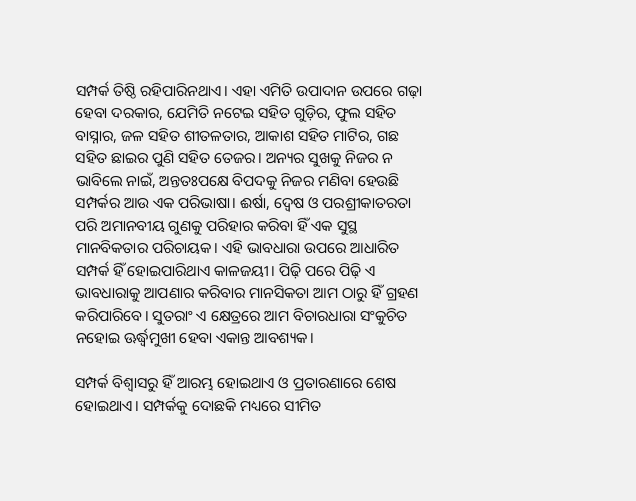ସମ୍ପର୍କ ତିଷ୍ଠି ରହିପାରିନଥାଏ। ଏହା ଏମିତି ଉପାଦାନ ଉପରେ ଗଢ଼ା ହେବା ଦରକାର, ଯେମିତି ନଟେଇ ସହିତ ଗୁଡ଼ିର, ଫୁଲ ସହିତ ବାସ୍ନାର, ଜଳ ସହିତ ଶୀତଳତାର, ଆକାଶ ସହିତ ମାଟିର, ଗଛ ସହିତ ଛାଇର ପୁଣି ସହିତ ତେଜର। ଅନ୍ୟର ସୁଖକୁ ନିଜର ନ ଭାବିଲେ ନାଇଁ, ଅନ୍ତତଃପକ୍ଷେ ବିପଦକୁ ନିଜର ମଣିବା ହେଉଛି ସମ୍ପର୍କର ଆଉ ଏକ ପରିଭାଷା। ଈର୍ଷା, ଦ୍ୱେଷ ଓ ପରଶ୍ରୀକାତରତା ପରି ଅମାନବୀୟ ଗୁଣକୁ ପରିହାର କରିବା ହିଁ ଏକ ସୁସ୍ଥ ମାନବିକତାର ପରିଚାୟକ। ଏହି ଭାବଧାରା ଉପରେ ଆଧାରିତ ସମ୍ପର୍କ ହିଁ ହୋଇପାରିଥାଏ କାଳଜୟୀ। ପିଢ଼ି ପରେ ପିଢ଼ି ଏ ଭାବଧାରାକୁ ଆପଣାର କରିବାର ମାନସିକତା ଆମ ଠାରୁ ହିଁ ଗ୍ରହଣ କରିପାରିବେ। ସୁତରାଂ ଏ କ୍ଷେତ୍ରରେ ଆମ ବିଚାରଧାରା ସଂକୁଚିତ ନହୋଇ ଊର୍ଦ୍ଧ୍ବମୁଖୀ ହେବା ଏକାନ୍ତ ଆବଶ୍ୟକ।

ସମ୍ପର୍କ ବିଶ୍ୱାସରୁ ହିଁ ଆରମ୍ଭ ହୋଇଥାଏ ଓ ପ୍ରତାରଣାରେ ଶେଷ ହୋଇଥାଏ। ସମ୍ପର୍କକୁ ଦୋଛକି ମଧ୍ୟରେ ସୀମିତ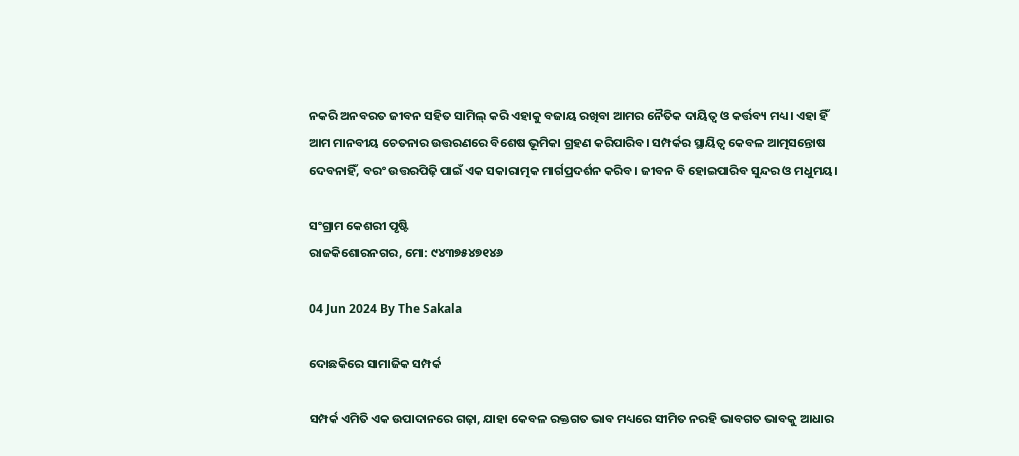ନକରି ଅନବରତ ଜୀବନ ସହିତ ସାମିଲ୍‌‌ କରି ଏହାକୁ ବଜାୟ ରଖିବା ଆମର ନୈତିକ ଦାୟିତ୍ୱ ଓ କର୍ତ୍ତବ୍ୟ ମଧ୍ୟ। ଏହା ହିଁ ଆମ ମାନବୀୟ ଚେତନାର ଉତ୍ତରଣରେ ବିଶେଷ ଭୂମିକା ଗ୍ରହଣ କରିପାରିବ। ସମ୍ପର୍କର ସ୍ଥାୟିତ୍ୱ କେବଳ ଆତ୍ମସନ୍ତୋଷ ଦେବନାହିଁ, ବରଂ ଉତ୍ତରପିଢ଼ି ପାଇଁ ଏକ ସକାରାତ୍ମକ ମାର୍ଗପ୍ରଦର୍ଶନ କରିବ। ଜୀବନ ବି ହୋଇପାରିବ ସୁନ୍ଦର ଓ ମଧୁମୟ।

ସଂଗ୍ରାମ କେଶରୀ ପୃଷ୍ଟି
ରାଜକିଶୋରନଗର, ମୋ: ୯୪୩୭୫୪୭୧୪୬

04 Jun 2024 By The Sakala

ଦୋଛକିରେ ସାମାଜିକ ସମ୍ପର୍କ

ସମ୍ପର୍କ ଏମିତି ଏକ ଉପାଦାନରେ ଗଢ଼ା, ଯାହା କେବଳ ରକ୍ତଗତ ଭାବ ମଧ୍ୟରେ ସୀମିତ ନରହି ଭାବଗତ ଭାବକୁ ଆଧାର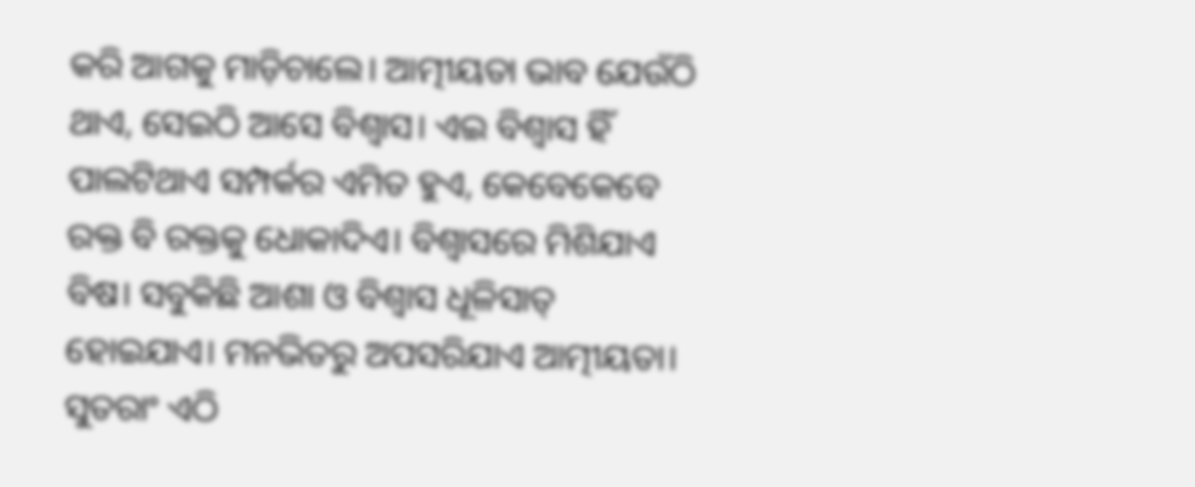କରି ଆଗକୁ ମାଡ଼ିଚାଲେ। ଆତ୍ମୀୟତା ଭାବ ଯେଉଁଠି ଥାଏ, ସେଇଠି ଆସେ ବିଶ୍ୱାସ। ଏଇ ବିଶ୍ୱାସ ହିଁ ପାଲଟିଥାଏ ସମ୍ପର୍କର ଏମିତ ହୁଏ, କେବେକେବେ ରକ୍ତ ବି ରକ୍ତକୁ ଧୋକାଦିଏ। ବିଶ୍ୱାସରେ ମିଶିଯାଏ ବିଷ। ସବୁକିଛି ଆଶା ଓ ବିଶ୍ୱାସ ଧୂଳିସାତ୍‌‌ ହୋଇଯାଏ। ମନଭିତରୁ ଅପସରିଯାଏ ଆତ୍ମୀୟତା। ସୁତରାଂ ଏଠି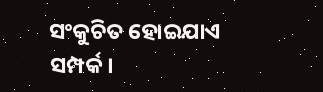ସଂକୁଚିତ ହୋଇଯାଏ ସମ୍ପର୍କ।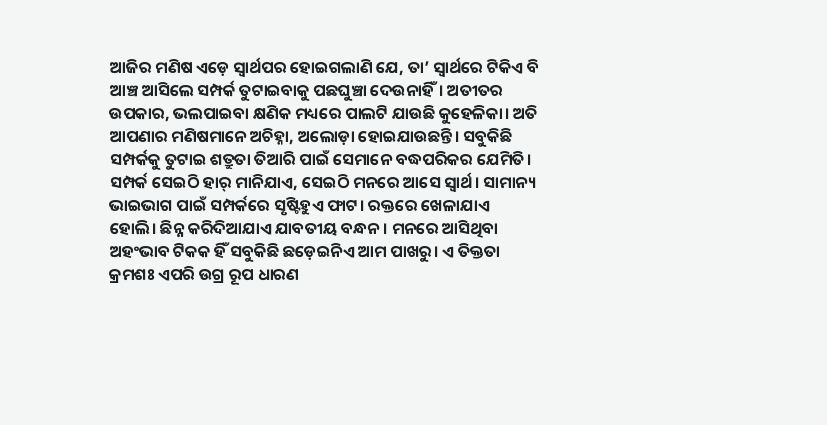ଆଜିର ମଣିଷ ଏଡ଼େ ସ୍ୱାର୍ଥପର ହୋଇଗଲାଣି ଯେ, ତା’ ସ୍ୱାର୍ଥରେ ଟିକିଏ ବି ଆଞ୍ଚ ଆସିଲେ ସମ୍ପର୍କ ତୁଟାଇବାକୁ ପଛଘୁଞ୍ଚା ଦେଉନାହିଁ। ଅତୀତର ଉପକାର, ଭଲପାଇବା କ୍ଷଣିକ ମଧ୍ୟରେ ପାଲଟି ଯାଉଛି କୁହେଳିକା। ଅତି ଆପଣାର ମଣିଷମାନେ ଅଚିହ୍ନା, ଅଲୋଡ଼ା ହୋଇଯାଉଛନ୍ତି। ସବୁକିଛି ସମ୍ପର୍କକୁ ତୁଟାଇ ଶତ୍ରୁତା ତିଆରି ପାଇଁ ସେମାନେ ବଦ୍ଧପରିକର ଯେମିତି। ସମ୍ପର୍କ ସେଇଠି ହାର୍‌‌ ମାନିଯାଏ, ସେଇଠି ମନରେ ଆସେ ସ୍ୱାର୍ଥ। ସାମାନ୍ୟ ଭାଇଭାଗ ପାଇଁ ସମ୍ପର୍କରେ ସୃଷ୍ଟିହୁଏ ଫାଟ। ରକ୍ତରେ ଖେଳାଯାଏ ହୋଲି। ଛିନ୍ନ କରିଦିଆଯାଏ ଯାବତୀୟ ବନ୍ଧନ। ମନରେ ଆସିଥିବା ଅହଂଭାବ ଟିକକ ହିଁ ସବୁକିଛି ଛଡ଼େଇନିଏ ଆମ ପାଖରୁ। ଏ ତିକ୍ତତା କ୍ରମଶଃ ଏପରି ଉଗ୍ର ରୂପ ଧାରଣ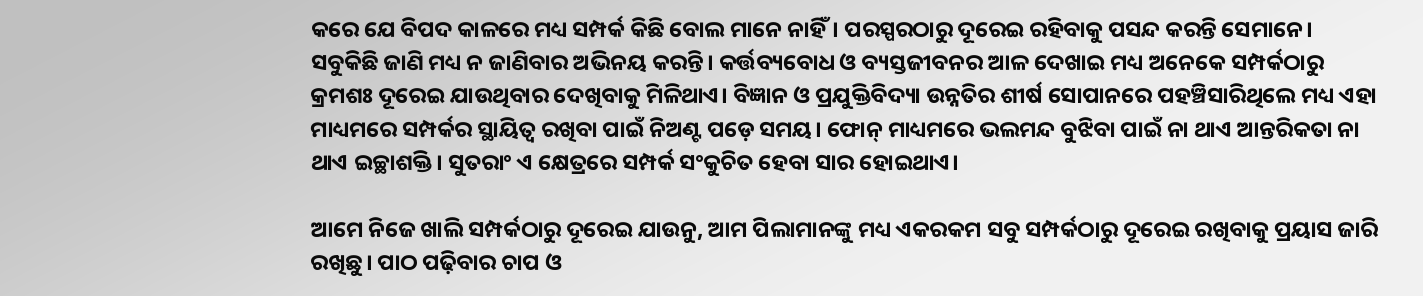କରେ ଯେ ବିପଦ କାଳରେ ମଧ୍ୟ ସମ୍ପର୍କ କିଛି ବୋଲ ମାନେ ନାହିଁ। ପରସ୍ପରଠାରୁ ଦୂରେଇ ରହିବାକୁ ପସନ୍ଦ କରନ୍ତି ସେମାନେ। ସବୁକିଛି ଜାଣି ମଧ୍ୟ ନ ଜାଣିବାର ଅଭିନୟ କରନ୍ତି। କର୍ତ୍ତବ୍ୟବୋଧ ଓ ବ୍ୟସ୍ତଜୀବନର ଆଳ ଦେଖାଇ ମଧ୍ୟ ଅନେକେ ସମ୍ପର୍କଠାରୁ କ୍ରମଶଃ ଦୂରେଇ ଯାଉଥିବାର ଦେଖିବାକୁ ମିଳିଥାଏ। ବିଜ୍ଞାନ ଓ ପ୍ରଯୁକ୍ତିବିଦ୍ୟା ଉନ୍ନତିର ଶୀର୍ଷ ସୋପାନରେ ପହଞ୍ଚିସାରିଥିଲେ ମଧ୍ୟ ଏହା ମାଧ୍ୟମରେ ସମ୍ପର୍କର ସ୍ଥାୟିତ୍ୱ ରଖିବା ପାଇଁ ନିଅଣ୍ଟ ପଡ଼େ ସମୟ। ଫୋନ୍‌‌ ମାଧ୍ୟମରେ ଭଲମନ୍ଦ ବୁଝିବା ପାଇଁ ନା ଥାଏ ଆନ୍ତରିକତା ନା ଥାଏ ଇଚ୍ଛାଶକ୍ତି। ସୁତରାଂ ଏ କ୍ଷେତ୍ରରେ ସମ୍ପର୍କ ସଂକୁଚିତ ହେବା ସାର ହୋଇଥାଏ।

ଆମେ ନିଜେ ଖାଲି ସମ୍ପର୍କଠାରୁ ଦୂରେଇ ଯାଉନୁ, ଆମ ପିଲାମାନଙ୍କୁ ମଧ୍ୟ ଏକରକମ ସବୁ ସମ୍ପର୍କଠାରୁ ଦୂରେଇ ରଖିବାକୁ ପ୍ରୟାସ ଜାରି ରଖିଛୁ। ପାଠ ପଢ଼ିବାର ଚାପ ଓ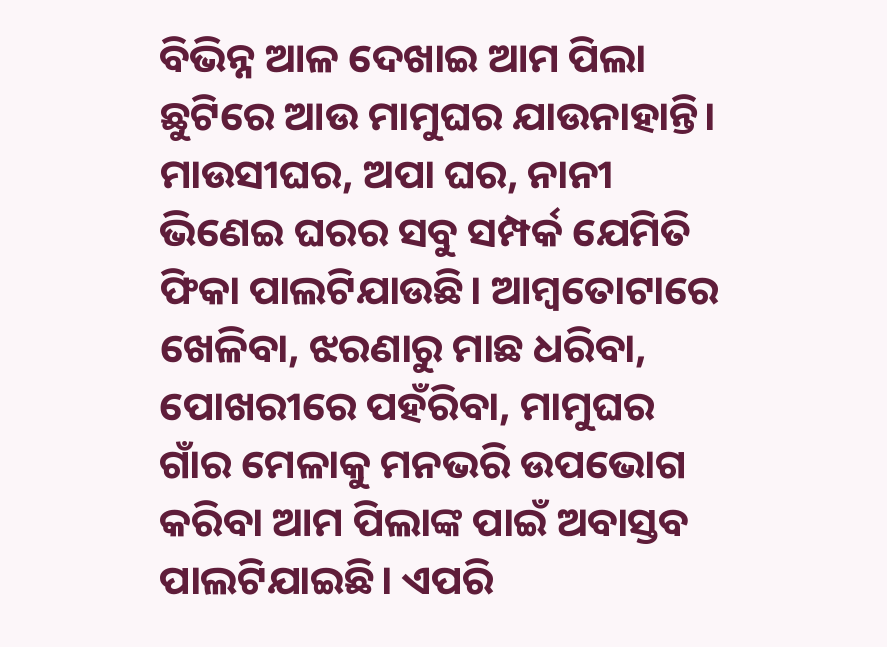ବିଭିନ୍ନ ଆଳ ଦେଖାଇ ଆମ ପିଲା ଛୁଟିରେ ଆଉ ମାମୁଘର ଯାଉନାହାନ୍ତି। ମାଉସୀଘର, ଅପା ଘର, ନାନୀ ଭିଣେଇ ଘରର ସବୁ ସମ୍ପର୍କ ଯେମିତି ଫିକା ପାଲଟିଯାଉଛି। ଆମ୍ୱତୋଟାରେ ଖେଳିବା, ଝରଣାରୁ ମାଛ ଧରିବା, ପୋଖରୀରେ ପହଁରିବା, ମାମୁଘର ଗାଁର ମେଳାକୁ ମନଭରି ଉପଭୋଗ କରିବା ଆମ ପିଲାଙ୍କ ପାଇଁ ଅବାସ୍ତବ ପାଲଟିଯାଇଛି। ଏପରି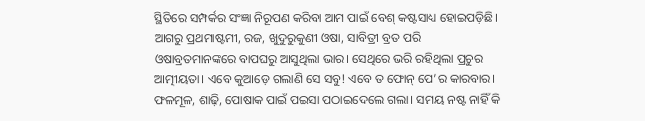ସ୍ଥିତିରେ ସମ୍ପର୍କର ସଂଜ୍ଞା ନିରୂପଣ କରିବା ଆମ ପାଇଁ ବେଶ୍‌‌ କଷ୍ଟସାଧ୍ୟ ହୋଇପଡ଼ିଛି। ଆଗରୁ ପ୍ରଥମାଷ୍ଟମୀ, ରଜ, ଖୁଦୁରୁକୁଣୀ ଓଷା, ସାବିତ୍ରୀ ବ୍ରତ ପରି ଓଷାବ୍ରତମାନଙ୍କରେ ବାପଘରୁ ଆସୁଥିଲା ଭାର। ସେଥିରେ ଭରି ରହିଥିଲା ପ୍ରଚୁର ଆତ୍ମୀୟତା। ଏବେ କୁଆଡ଼େ ଗଲାଣି ସେ ସବୁ! ଏବେ ତ ଫୋନ୍‌‌ ପେ’ର କାରବାର। ଫଳମୂଳ, ଶାଢ଼ି, ପୋଷାକ ପାଇଁ ପଇସା ପଠାଇଦେଲେ ଗଲା। ସମୟ ନଷ୍ଟ ନାହିଁ କି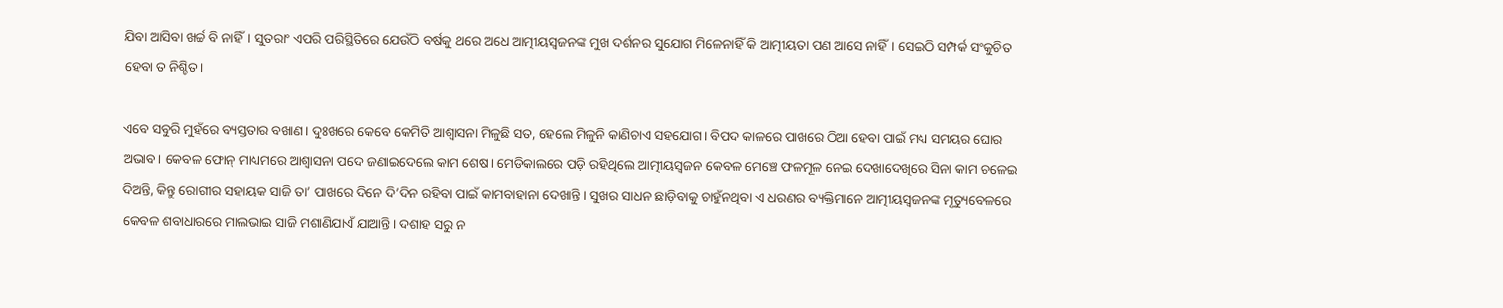ଯିବା ଆସିବା ଖର୍ଚ୍ଚ ବି ନାହିଁ। ସୁତରାଂ ଏପରି ପରିସ୍ଥିତିରେ ଯେଉଁଠି ବର୍ଷକୁ ଥରେ ଅଧେ ଆତ୍ମୀୟସ୍ୱଜନଙ୍କ ମୁଖ ଦର୍ଶନର ସୁଯୋଗ ମିଳେନାହିଁ କି ଆତ୍ମୀୟତା ପଣ ଆସେ ନାହିଁ। ସେଇଠି ସମ୍ପର୍କ ସଂକୁଚିତ ହେବା ତ ନିଶ୍ଚିତ।

ଏବେ ସବୁରି ମୁହଁରେ ବ୍ୟସ୍ତତାର ବଖାଣ। ଦୁଃଖରେ କେବେ କେମିତି ଆଶ୍ୱାସନା ମିଳୁଛି ସତ, ହେଲେ ମିଳୁନି କାଣିଚାଏ ସହଯୋଗ। ବିପଦ କାଳରେ ପାଖରେ ଠିଆ ହେବା ପାଇଁ ମଧ୍ୟ ସମୟର ଘୋର ଅଭାବ। କେବଳ ଫୋନ୍‌‌ ମାଧ୍ୟମରେ ଆଶ୍ୱାସନା ପଦେ ଜଣାଇଦେଲେ କାମ ଶେଷ। ମେଡିକାଲରେ ପଡ଼ି ରହିଥିଲେ ଆତ୍ମୀୟସ୍ୱଜନ କେବଳ ମେଞ୍ଚେ ଫଳମୂଳ ନେଇ ଦେଖାଦେଖିରେ ସିନା କାମ ଚଳେଇ ଦିଅନ୍ତି, କିନ୍ତୁ ରୋଗୀର ସହାୟକ ସାଜି ତା’ ପାଖରେ ଦିନେ ଦି’ଦିନ ରହିବା ପାଇଁ କାମବାହାନା ଦେଖାନ୍ତି। ସୁଖର ସାଧନ ଛାଡ଼ିବାକୁ ଚାହୁଁନଥିବା ଏ ଧରଣର ବ୍ୟକ୍ତିମାନେ ଆତ୍ମୀୟସ୍ୱଜନଙ୍କ ମୃତ୍ୟୁବେଳରେ କେବଳ ଶବାଧାରରେ ମାଲଭାଇ ସାଜି ମଶାଣିଯାଏଁ ଯାଆନ୍ତି। ଦଶାହ ସରୁ ନ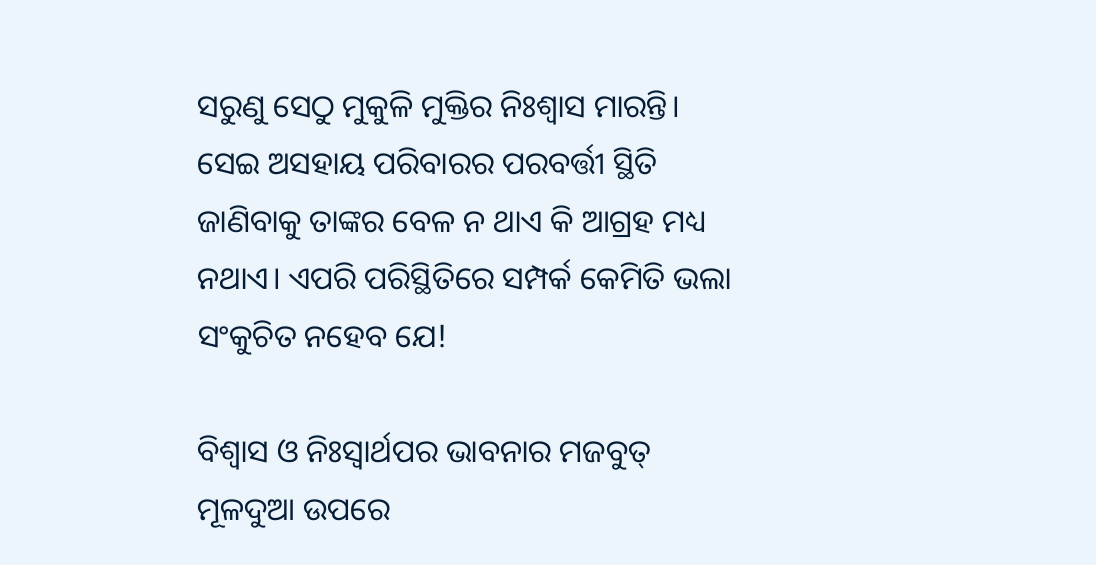ସରୁଣୁ ସେଠୁ ମୁକୁଳି ମୁକ୍ତିର ନିଃଶ୍ୱାସ ମାରନ୍ତି। ସେଇ ଅସହାୟ ପରିବାରର ପରବର୍ତ୍ତୀ ସ୍ଥିତି ଜାଣିବାକୁ ତାଙ୍କର ବେଳ ନ ଥାଏ କି ଆଗ୍ରହ ମଧ୍ୟ ନଥାଏ। ଏପରି ପରିସ୍ଥିତିରେ ସମ୍ପର୍କ କେମିତି ଭଲା ସଂକୁଚିତ ନହେବ ଯେ!

ବିଶ୍ୱାସ ଓ ନିଃସ୍ୱାର୍ଥପର ଭାବନାର ମଜବୁତ୍‌‌ ମୂଳଦୁଆ ଉପରେ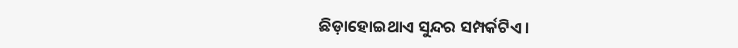ଛିଡ଼ାହୋଇଥାଏ ସୁନ୍ଦର ସମ୍ପର୍କଟିଏ।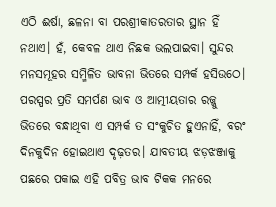ଏଠି ଈର୍ଷା, ଛଳନା ବା ପରଶ୍ରୀକାତରତାର ସ୍ଥାନ ହିଁ ନଥାଏ। ହଁ, କେବଳ ଥାଏ ନିଛକ ଭଲପାଇବା। ସୁନ୍ଦର ମନସମୂହର ସମ୍ମିଳିତ ଭାବନା ଭିତରେ ସମ୍ପର୍କ ହସିଉଠେ। ପରସ୍ପର ପ୍ରତି ସମର୍ପଣ ଭାବ ଓ ଆତ୍ମୀୟତାର ରଜ୍ଜୁ ଭିତରେ ବନ୍ଧାଥିବା ଏ ସମ୍ପର୍କ ତ ସଂକୁଚିତ ହୁଏନାହିଁ, ବରଂ ଦିନକୁଦିନ ହୋଇଥାଏ ଦୃଢ଼ତର। ଯାବତୀୟ ଝଡ଼ଝଞ୍ଜାକୁ ପଛରେ ପକାଇ ଏହି ପବିତ୍ର ଭାବ ଟିକକ ମନରେ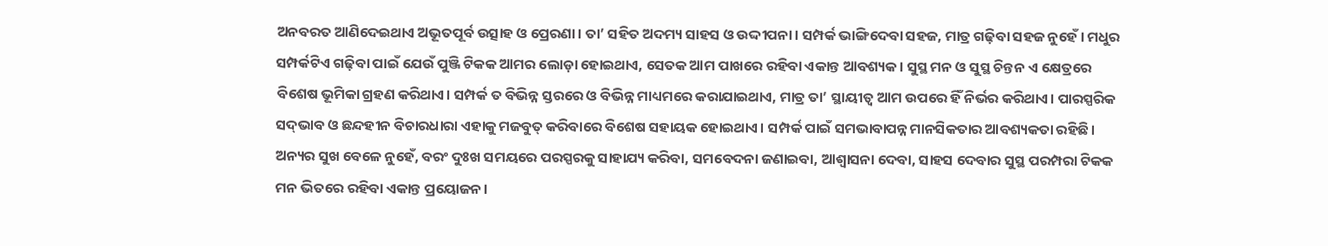ଅନବରତ ଆଣିଦେଇଥାଏ ଅଭୂତପୂର୍ବ ଉତ୍ସାହ ଓ ପ୍ରେରଣା। ତା’ ସହିତ ଅଦମ୍ୟ ସାହସ ଓ ଉଦ୍ଦୀପନା। ସମ୍ପର୍କ ଭାଙ୍ଗିଦେବା ସହଜ, ମାତ୍ର ଗଢ଼ିବା ସହଜ ନୁହେଁ। ମଧୁର ସମ୍ପର୍କଟିଏ ଗଢ଼ିବା ପାଇଁ ଯେଉଁ ପୁଞ୍ଜି ଟିକକ ଆମର ଲୋଡ଼ା ହୋଇଥାଏ, ସେତକ ଆମ ପାଖରେ ରହିବା ଏକାନ୍ତ ଆବଶ୍ୟକ। ସୁସ୍ଥ ମନ ଓ ସୁସ୍ଥ ଚିନ୍ତନ ଏ କ୍ଷେତ୍ରରେ ବିଶେଷ ଭୂମିକା ଗ୍ରହଣ କରିଥାଏ। ସମ୍ପର୍କ ତ ବିଭିନ୍ନ ସ୍ତରରେ ଓ ବିଭିନ୍ନ ମାଧ୍ୟମରେ କରାଯାଇଥାଏ, ମାତ୍ର ତା’ ସ୍ଥାୟୀତ୍ୱ ଆମ ଉପରେ ହିଁ ନିର୍ଭର କରିଥାଏ। ପାରସ୍ପରିକ ସଦ୍‌‌ଭାବ ଓ ଛନ୍ଦହୀନ ବିଚାରଧାରା ଏହାକୁ ମଜବୁତ୍‌‌ କରିବାରେ ବିଶେଷ ସହାୟକ ହୋଇଥାଏ। ସମ୍ପର୍କ ପାଇଁ ସମଭାବାପନ୍ନ ମାନସିକତାର ଆବଶ୍ୟକତା ରହିଛି। ଅନ୍ୟର ସୁଖ ବେଳେ ନୁହେଁ, ବରଂ ଦୁଃଖ ସମୟରେ ପରସ୍ପରକୁ ସାହାଯ୍ୟ କରିବା, ସମବେଦନା ଜଣାଇବା, ଆଶ୍ୱାସନା ଦେବା, ସାହସ ଦେବାର ସୁସ୍ଥ ପରମ୍ପରା ଟିକକ ମନ ଭିତରେ ରହିବା ଏକାନ୍ତ ପ୍ରୟୋଜନ।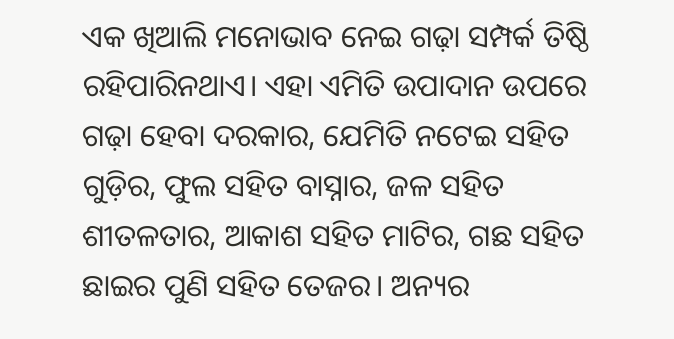ଏକ ଖିଆଲି ମନୋଭାବ ନେଇ ଗଢ଼ା ସମ୍ପର୍କ ତିଷ୍ଠି ରହିପାରିନଥାଏ। ଏହା ଏମିତି ଉପାଦାନ ଉପରେ ଗଢ଼ା ହେବା ଦରକାର, ଯେମିତି ନଟେଇ ସହିତ ଗୁଡ଼ିର, ଫୁଲ ସହିତ ବାସ୍ନାର, ଜଳ ସହିତ ଶୀତଳତାର, ଆକାଶ ସହିତ ମାଟିର, ଗଛ ସହିତ ଛାଇର ପୁଣି ସହିତ ତେଜର। ଅନ୍ୟର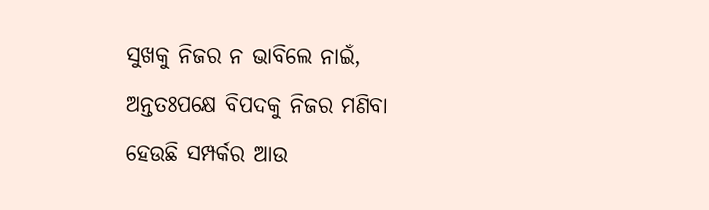ସୁଖକୁ ନିଜର ନ ଭାବିଲେ ନାଇଁ, ଅନ୍ତତଃପକ୍ଷେ ବିପଦକୁ ନିଜର ମଣିବା ହେଉଛି ସମ୍ପର୍କର ଆଉ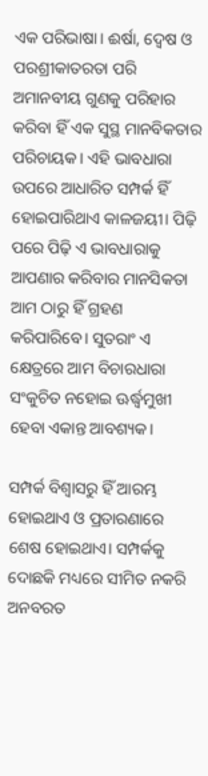ଏକ ପରିଭାଷା। ଈର୍ଷା, ଦ୍ୱେଷ ଓ ପରଶ୍ରୀକାତରତା ପରି ଅମାନବୀୟ ଗୁଣକୁ ପରିହାର କରିବା ହିଁ ଏକ ସୁସ୍ଥ ମାନବିକତାର ପରିଚାୟକ। ଏହି ଭାବଧାରା ଉପରେ ଆଧାରିତ ସମ୍ପର୍କ ହିଁ ହୋଇପାରିଥାଏ କାଳଜୟୀ। ପିଢ଼ି ପରେ ପିଢ଼ି ଏ ଭାବଧାରାକୁ ଆପଣାର କରିବାର ମାନସିକତା ଆମ ଠାରୁ ହିଁ ଗ୍ରହଣ କରିପାରିବେ। ସୁତରାଂ ଏ କ୍ଷେତ୍ରରେ ଆମ ବିଚାରଧାରା ସଂକୁଚିତ ନହୋଇ ଊର୍ଦ୍ଧ୍ବମୁଖୀ ହେବା ଏକାନ୍ତ ଆବଶ୍ୟକ।

ସମ୍ପର୍କ ବିଶ୍ୱାସରୁ ହିଁ ଆରମ୍ଭ ହୋଇଥାଏ ଓ ପ୍ରତାରଣାରେ ଶେଷ ହୋଇଥାଏ। ସମ୍ପର୍କକୁ ଦୋଛକି ମଧ୍ୟରେ ସୀମିତ ନକରି ଅନବରତ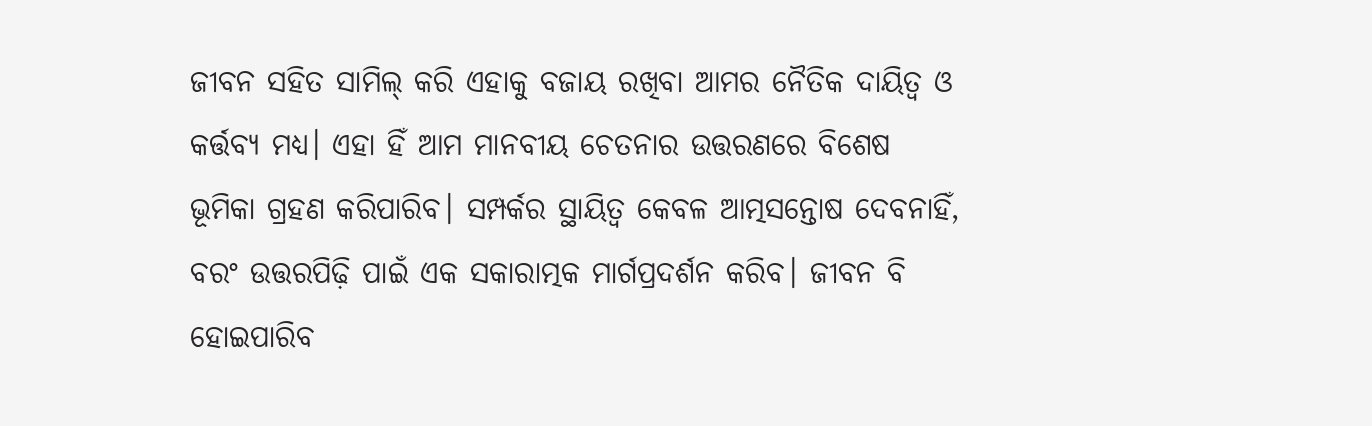ଜୀବନ ସହିତ ସାମିଲ୍‌‌ କରି ଏହାକୁ ବଜାୟ ରଖିବା ଆମର ନୈତିକ ଦାୟିତ୍ୱ ଓ କର୍ତ୍ତବ୍ୟ ମଧ୍ୟ। ଏହା ହିଁ ଆମ ମାନବୀୟ ଚେତନାର ଉତ୍ତରଣରେ ବିଶେଷ ଭୂମିକା ଗ୍ରହଣ କରିପାରିବ। ସମ୍ପର୍କର ସ୍ଥାୟିତ୍ୱ କେବଳ ଆତ୍ମସନ୍ତୋଷ ଦେବନାହିଁ, ବରଂ ଉତ୍ତରପିଢ଼ି ପାଇଁ ଏକ ସକାରାତ୍ମକ ମାର୍ଗପ୍ରଦର୍ଶନ କରିବ। ଜୀବନ ବି ହୋଇପାରିବ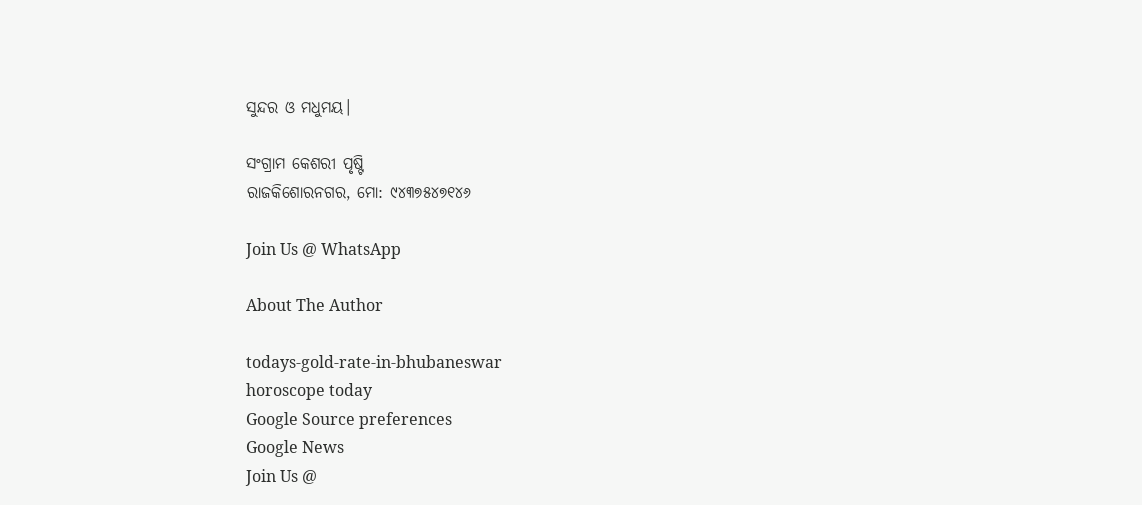ସୁନ୍ଦର ଓ ମଧୁମୟ।

ସଂଗ୍ରାମ କେଶରୀ ପୃଷ୍ଟି
ରାଜକିଶୋରନଗର, ମୋ: ୯୪୩୭୫୪୭୧୪୬

Join Us @ WhatsApp

About The Author

todays-gold-rate-in-bhubaneswar
horoscope today
Google Source preferences
Google News
Join Us @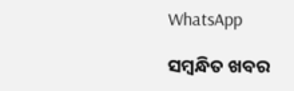WhatsApp

ସମ୍ବନ୍ଧିତ ଖବର